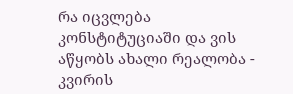რა იცვლება კონსტიტუციაში და ვის აწყობს ახალი რეალობა - კვირის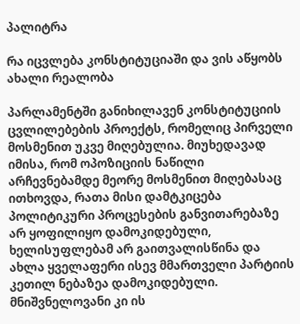პალიტრა

რა იცვლება კონსტიტუციაში და ვის აწყობს ახალი რეალობა

პარლამენტში განიხილავენ კონსტიტუციის ცვლილებების პროექტს, რომელიც პირველი მოსმენით უკვე მიღებულია. მიუხედავად იმისა, რომ ოპოზიციის ნაწილი არჩევნებამდე მეორე მოსმენით მიღებასაც ითხოვდა, რათა მისი დამტკიცება პოლიტიკური პროცესების განვითარებაზე არ ყოფილიყო დამოკიდებული, ხელისუფლებამ არ გაითვალისწინა და ახლა ყველაფერი ისევ მმართველი პარტიის კეთილ ნებაზეა დამოკიდებული. მნიშვნელოვანი კი ის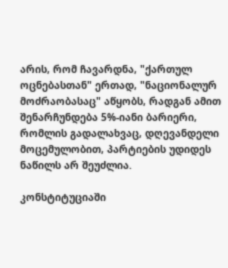არის, რომ ჩავარდნა, "ქართულ ოცნებასთან" ერთად, "ნაციონალურ მოძრაობასაც" აწყობს, რადგან ამით შენარჩუნდება 5%-იანი ბარიერი, რომლის გადალახვაც, დღევანდელი მოცემულობით, პარტიების უდიდეს ნაწილს არ შეუძლია.

კონსტიტუციაში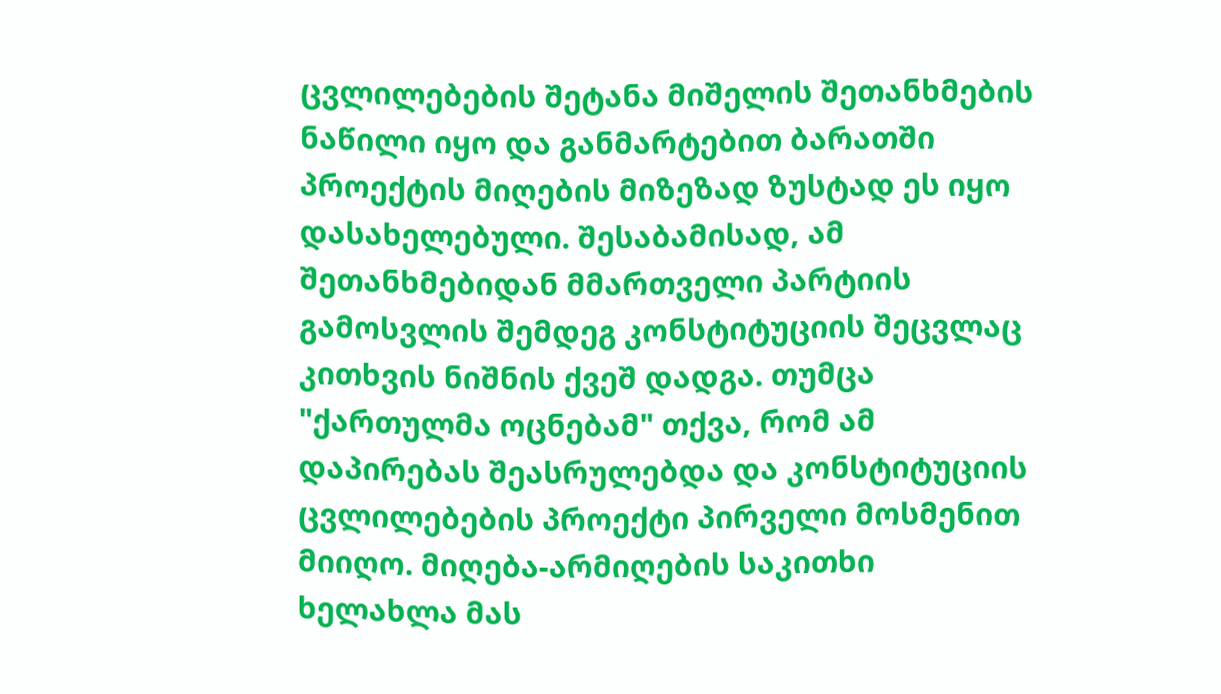ცვლილებების შეტანა მიშელის შეთანხმების ნაწილი იყო და განმარტებით ბარათში პროექტის მიღების მიზეზად ზუსტად ეს იყო დასახელებული. შესაბამისად, ამ შეთანხმებიდან მმართველი პარტიის გამოსვლის შემდეგ კონსტიტუციის შეცვლაც კითხვის ნიშნის ქვეშ დადგა. თუმცა "ქართულმა ოცნებამ" თქვა, რომ ამ დაპირებას შეასრულებდა და კონსტიტუციის ცვლილებების პროექტი პირველი მოსმენით მიიღო. მიღება-არმიღების საკითხი ხელახლა მას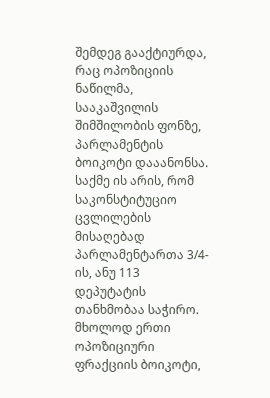შემდეგ გააქტიურდა, რაც ოპოზიციის ნაწილმა, სააკაშვილის შიმშილობის ფონზე, პარლამენტის ბოიკოტი დააანონსა. საქმე ის არის, რომ საკონსტიტუციო ცვლილების მისაღებად პარლამენტართა 3/4-ის, ანუ 113 დეპუტატის თანხმობაა საჭირო. მხოლოდ ერთი ოპოზიციური ფრაქციის ბოიკოტი,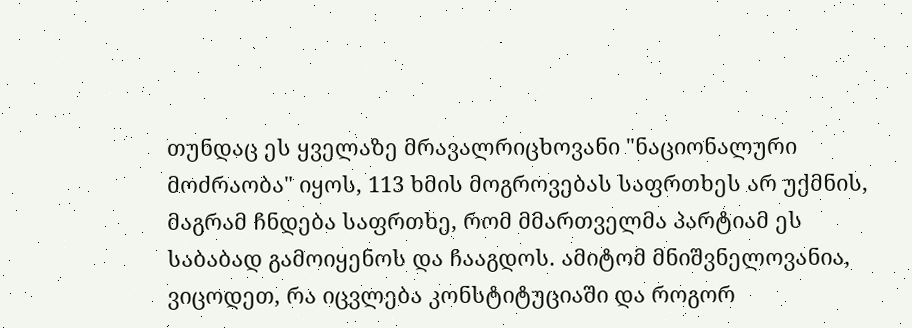თუნდაც ეს ყველაზე მრავალრიცხოვანი "ნაციონალური მოძრაობა" იყოს, 113 ხმის მოგროვებას საფრთხეს არ უქმნის, მაგრამ ჩნდება საფრთხე, რომ მმართველმა პარტიამ ეს საბაბად გამოიყენოს და ჩააგდოს. ამიტომ მნიშვნელოვანია, ვიცოდეთ, რა იცვლება კონსტიტუციაში და როგორ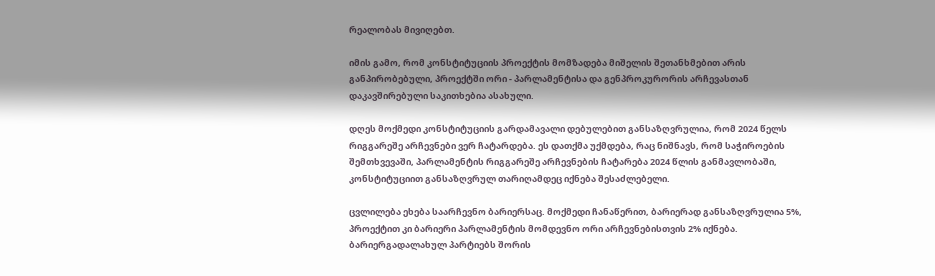რეალობას მივიღებთ.

იმის გამო, რომ კონსტიტუციის პროექტის მომზადება მიშელის შეთანხმებით არის განპირობებული, პროექტში ორი - პარლამენტისა და გენპროკურორის არჩევასთან დაკავშირებული საკითხებია ასახული.

დღეს მოქმედი კონსტიტუციის გარდამავალი დებულებით განსაზღვრულია, რომ 2024 წელს რიგგარეშე არჩევნები ვერ ჩატარდება. ეს დათქმა უქმდება, რაც ნიშნავს, რომ საჭიროების შემთხვევაში, პარლამენტის რიგგარეშე არჩევნების ჩატარება 2024 წლის განმავლობაში, კონსტიტუციით განსაზღვრულ თარიღამდეც იქნება შესაძლებელი.

ცვლილება ეხება საარჩევნო ბარიერსაც. მოქმედი ჩანაწერით, ბარიერად განსაზღვრულია 5%, პროექტით კი ბარიერი პარლამენტის მომდევნო ორი არჩევნებისთვის 2% იქნება. ბარიერგადალახულ პარტიებს შორის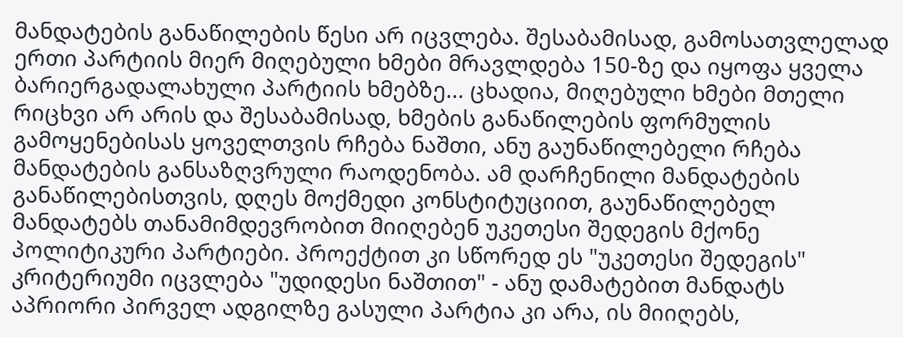მანდატების განაწილების წესი არ იცვლება. შესაბამისად, გამოსათვლელად ერთი პარტიის მიერ მიღებული ხმები მრავლდება 150-ზე და იყოფა ყველა ბარიერგადალახული პარტიის ხმებზე... ცხადია, მიღებული ხმები მთელი რიცხვი არ არის და შესაბამისად, ხმების განაწილების ფორმულის გამოყენებისას ყოველთვის რჩება ნაშთი, ანუ გაუნაწილებელი რჩება მანდატების განსაზღვრული რაოდენობა. ამ დარჩენილი მანდატების განაწილებისთვის, დღეს მოქმედი კონსტიტუციით, გაუნაწილებელ მანდატებს თანამიმდევრობით მიიღებენ უკეთესი შედეგის მქონე პოლიტიკური პარტიები. პროექტით კი სწორედ ეს "უკეთესი შედეგის" კრიტერიუმი იცვლება "უდიდესი ნაშთით" - ანუ დამატებით მანდატს აპრიორი პირველ ადგილზე გასული პარტია კი არა, ის მიიღებს,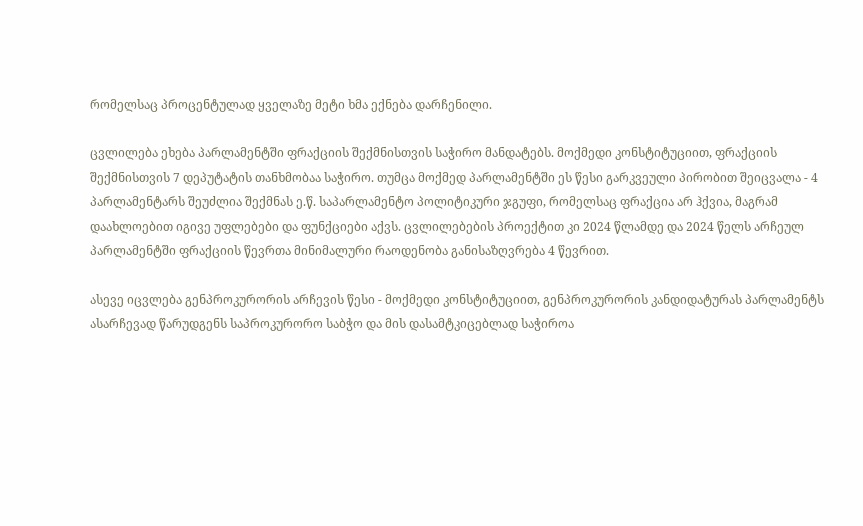რომელსაც პროცენტულად ყველაზე მეტი ხმა ექნება დარჩენილი.

ცვლილება ეხება პარლამენტში ფრაქციის შექმნისთვის საჭირო მანდატებს. მოქმედი კონსტიტუციით, ფრაქციის შექმნისთვის 7 დეპუტატის თანხმობაა საჭირო. თუმცა მოქმედ პარლამენტში ეს წესი გარკვეული პირობით შეიცვალა - 4 პარლამენტარს შეუძლია შექმნას ე.წ. საპარლამენტო პოლიტიკური ჯგუფი, რომელსაც ფრაქცია არ ჰქვია, მაგრამ დაახლოებით იგივე უფლებები და ფუნქციები აქვს. ცვლილებების პროექტით კი 2024 წლამდე და 2024 წელს არჩეულ პარლამენტში ფრაქციის წევრთა მინიმალური რაოდენობა განისაზღვრება 4 წევრით.

ასევე იცვლება გენპროკურორის არჩევის წესი - მოქმედი კონსტიტუციით, გენპროკურორის კანდიდატურას პარლამენტს ასარჩევად წარუდგენს საპროკურორო საბჭო და მის დასამტკიცებლად საჭიროა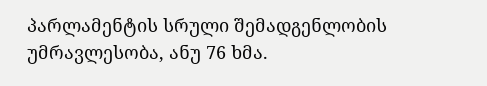პარლამენტის სრული შემადგენლობის უმრავლესობა, ანუ 76 ხმა.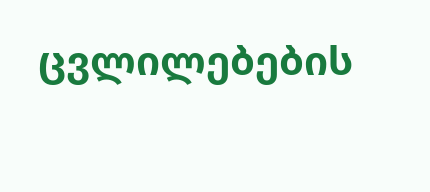ცვლილებების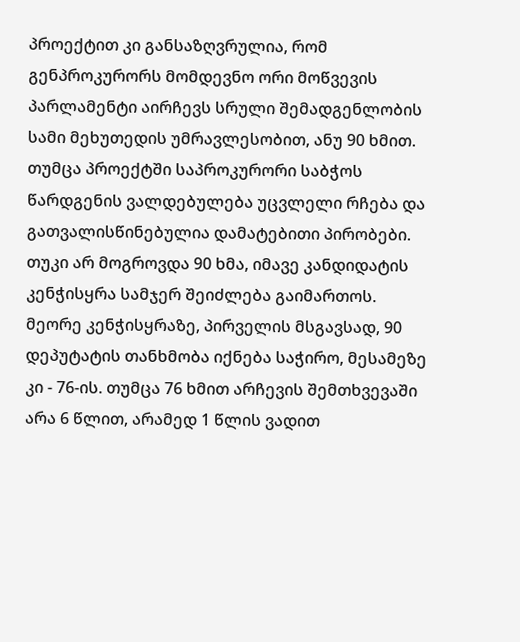პროექტით კი განსაზღვრულია, რომ გენპროკურორს მომდევნო ორი მოწვევის პარლამენტი აირჩევს სრული შემადგენლობის სამი მეხუთედის უმრავლესობით, ანუ 90 ხმით. თუმცა პროექტში საპროკურორი საბჭოს წარდგენის ვალდებულება უცვლელი რჩება და გათვალისწინებულია დამატებითი პირობები. თუკი არ მოგროვდა 90 ხმა, იმავე კანდიდატის კენჭისყრა სამჯერ შეიძლება გაიმართოს. მეორე კენჭისყრაზე, პირველის მსგავსად, 90 დეპუტატის თანხმობა იქნება საჭირო, მესამეზე კი - 76-ის. თუმცა 76 ხმით არჩევის შემთხვევაში არა 6 წლით, არამედ 1 წლის ვადით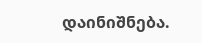დაინიშნება.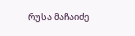რუსა მაჩაიძე